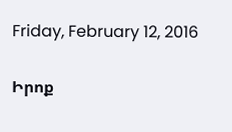Friday, February 12, 2016

Իրոք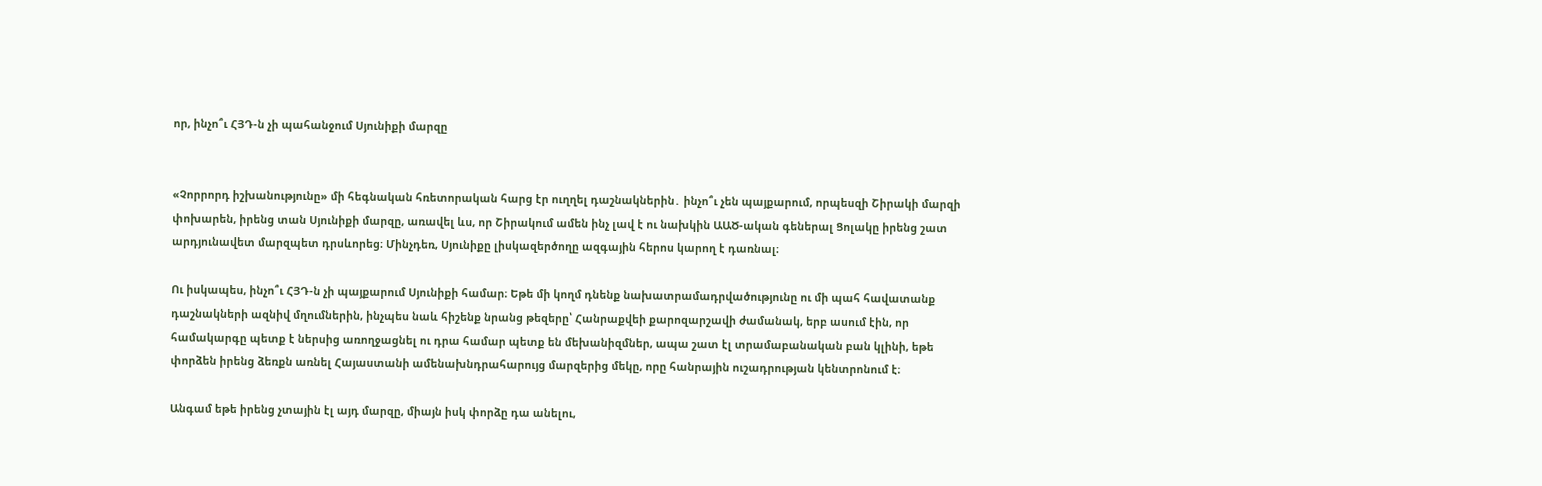որ, ինչո՞ւ ՀՅԴ-ն չի պահանջում Սյունիքի մարզը


«Չորրորդ իշխանությունը» մի հեգնական հռետորական հարց էր ուղղել դաշնակներին․ ինչո՞ւ չեն պայքարում, որպեսզի Շիրակի մարզի փոխարեն, իրենց տան Սյունիքի մարզը, առավել ևս, որ Շիրակում ամեն ինչ լավ է ու նախկին ԱԱԾ-ական գեներալ Ցոլակը իրենց շատ արդյունավետ մարզպետ դրսևորեց։ Մինչդեռ, Սյունիքը լիսկազերծողը ազգային հերոս կարող է դառնալ։

Ու իսկապես, ինչո՞ւ ՀՅԴ-ն չի պայքարում Սյունիքի համար։ Եթե մի կողմ դնենք նախատրամադրվածությունը ու մի պահ հավատանք դաշնակների ազնիվ մղումներին, ինչպես նաև հիշենք նրանց թեզերը՝ Հանրաքվեի քարոզարշավի ժամանակ, երբ ասում էին, որ համակարգը պետք է ներսից առողջացնել ու դրա համար պետք են մեխանիզմներ, ապա շատ էլ տրամաբանական բան կլինի, եթե փորձեն իրենց ձեռքն առնել Հայաստանի ամենախնդրահարույց մարզերից մեկը, որը հանրային ուշադրության կենտրոնում է։

Անգամ եթե իրենց չտային էլ այդ մարզը, միայն իսկ փորձը դա անելու,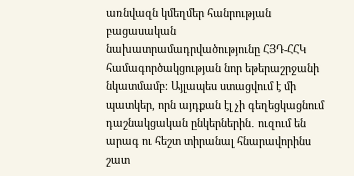առնվազն կմեղմեր հանրության բացասական նախատրամադրվածությունը ՀՅԴ-ՀՀԿ համագործակցության նոր եթերաշրջանի նկատմամբ։ Այլապես ստացվում է մի պատկեր, որն այդքան էլ չի գեղեցկացնում դաշնակցական ընկերներին․ ուզում են արագ ու հեշտ տիրանալ հնարավորինս շատ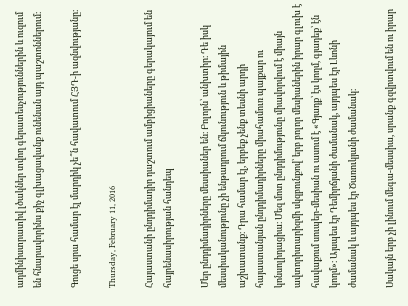ադմինիստրատիվ լծակներ տվող գերատեսչություններին և ուզում են հնարավորինս քիչ գլխացավանք ունենան այդ պաշտոններում։

Գուցե սրա համար էլ մարդիկ չե՞ն հավատում ՀՅԴ-ի ազնվությանը։

Thursday, February 11, 2016

Հայաստանի ընդդիմադիր դաշտում ամբիցիաները գերակայում են հայրենասիրության հանդեպ

Մեր ընդդիմադիրները մեսսիաներ են։ Բոլորն՝ անխտիր։ Դե իսկ մեսսիականությունը չի ենթադրում ճկունություն և թիմային աշխատանք։ Դրա համար էլ, երբեք չենք տեսնի արդի հայաստանյան ընդդիմադիրները միահամուռ պայքար ու կոնսոլիդացիա։ Մեզ մոտ ընդդիմությունը միավորվում է միայն ավտորիտարիզմի սկզբունքով՝ երբ բոլոր մեսիաներին իրար գլուխ է հավաքում սուպեր-մեսիան ու ասում է «Գյադք՝ էս կողմ, գյադեք՝ էն կողմ»։ Այսպես էր Դեմիրճյանի ժամանակ, այդպես էր Լևոնի ժամանակ և այդպես էր Ծառուկյանի ժամանակ։

Սակայն երբ չի լինում մեգա-մեսսիա, սրանք գզվրտվում են ու իրար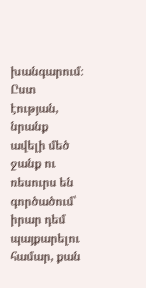խանգարում։ Ըստ էության, նրանք ավելի մեծ ջանք ու ռեսուրս են գործածում՝ իրար դեմ պայքարելու համար, քան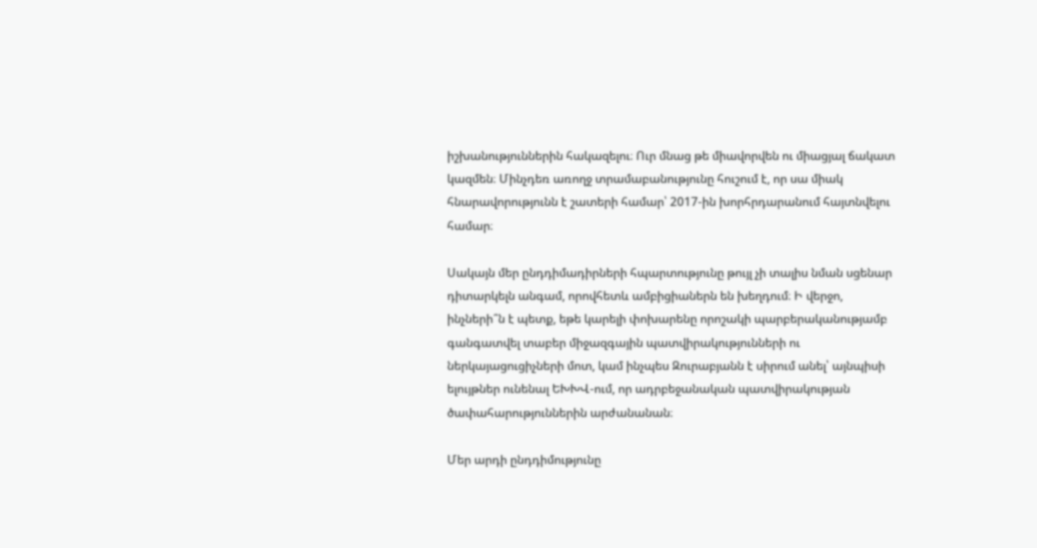իշխանություններին հակազելու։ Ուր մնաց թե միավորվեն ու միացյալ ճակատ կազմեն։ Մինչդեռ առողջ տրամաբանությունը հուշում է, որ սա միակ հնարավորությունն է շատերի համար՝ 2017-ին խորհրդարանում հայտնվելու համար։

Սակայն մեր ընդդիմադիրների հպարտությունը թույլ չի տալիս նման սցենար դիտարկելն անգամ, որովհետև ամբիցիաներն են խեղդում։ Ի վերջո, ինչների՞ն է պետք, եթե կարելի փոխարենը որոշակի պարբերականությամբ գանգատվել տաբեր միջազգային պատվիրակությունների ու ներկայացուցիչների մոտ, կամ ինչպես Զուրաբյանն է սիրում անել՝ այնպիսի ելույթներ ունենալ ԵԽԽՎ-ում, որ ադրբեջանական պատվիրակության ծափահարություններին արժանանան։

Մեր արդի ընդդիմությունը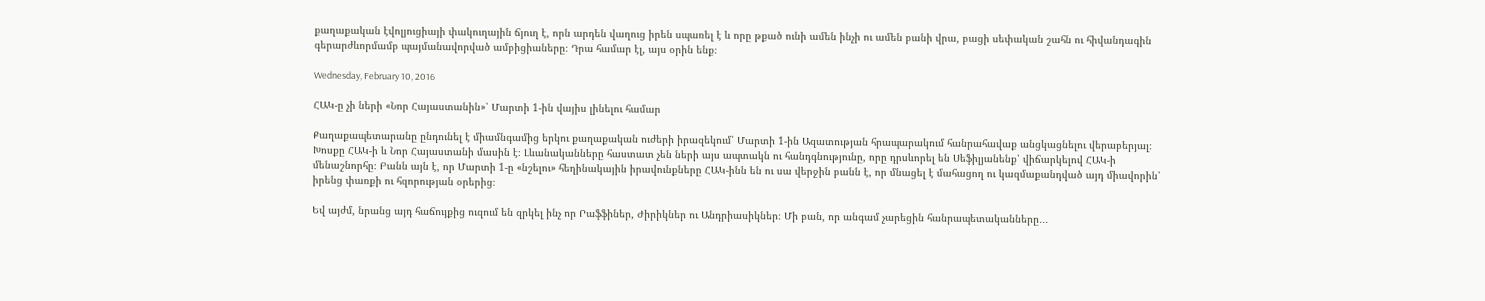քաղաքական էվոլյուցիայի փակուղային ճյուղ է, որն արդեն վաղուց իրեն սպառել է և որը թքած ունի ամեն ինչի ու ամեն բանի վրա, բացի սեփական շահն ու հիվանդագին գերարժևորմամբ պայմանավորված ամբիցիաները։ Դրա համար էլ, այս օրին ենք։

Wednesday, February 10, 2016

ՀԱԿ-ը չի ների «Նոր Հայաստանին»՝ Մարտի 1-ին վայիս լինելու համար

Քաղաքապետարանը ընդունել է միամնգամից երկու քաղաքական ուժերի իրազեկում՝ Մարտի 1-ին Ազատության հրապարակում հանրահավաք անցկացնելու վերաբերյալ։ Խոսքը ՀԱԿ-ի և Նոր Հայաստանի մասին է։ Լևանականները հաստատ չեն ների այս ապտակն ու հանդգնությունը, որը դրսևորել են Սեֆիլյանենք՝ վիճարկելով ՀԱԿ-ի մենաշնորհը։ Բանն այն է, որ Մարտի 1-ը «նշելու» հեղինակային իրավունքները ՀԱԿ-ինն են ու սա վերջին բանն է, որ մնացել է մահացող ու կազմաքանդված այդ միավորին՝ իրենց փառքի ու հզորության օրերից։

Եվ այժմ, նրանց այդ հաճույքից ուզում են զրկել ինչ որ Րաֆֆիներ, Ժիրիկներ ու Անդրիասիկներ։ Մի բան, որ անգամ չարեցին հանրապետականները․․․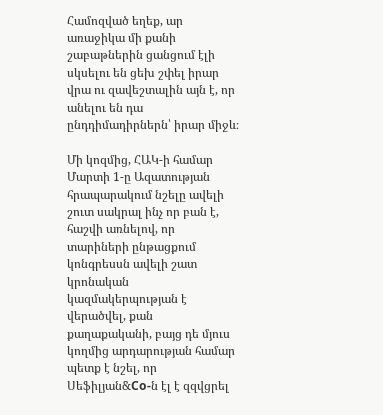Համոզված եղեք, ար առաջիկա մի քանի շաբաթներին ցանցում էլի սկսելու են ցեխ շփել իրար վրա ու զավեշտալին այն է, որ անելու են դա ընդդիմադիրներն՝ իրար միջև։

Մի կոզմից, ՀԱԿ-ի համար Մարտի 1-ը Ազատության հրապարակում նշելը ավելի շուտ սակրալ ինչ որ բան է, հաշվի առնելով, որ տարիների ընթացքում կոնգրեսսն ավելի շատ կրոնական կազմակերպության է վերածվել, քան քաղաքականի, բայց դե մյուս կողմից արդարության համար պետք է նշել, որ Սեֆիլյան&Co-ն էլ է զզվցրել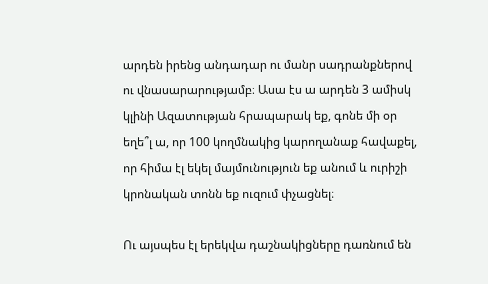արդեն իրենց անդադար ու մանր սադրանքներով ու վնասարարությամբ։ Ասա էս ա արդեն 3 ամիսկ կլինի Ազատության հրապարակ եք, գոնե մի օր եղե՞լ ա, որ 100 կողմնակից կարողանաք հավաքել, որ հիմա էլ եկել մայմունություն եք անում և ուրիշի կրոնական տոնն եք ուզում փչացնել։

Ու այսպես էլ երեկվա դաշնակիցները դառնում են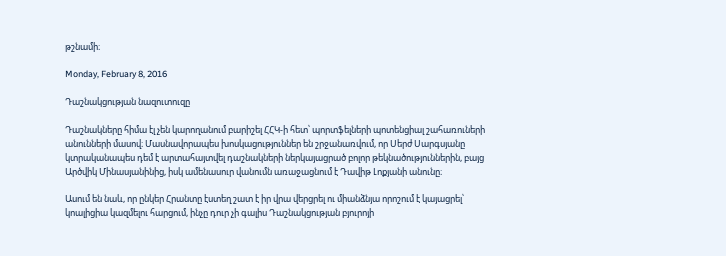թշնամի։

Monday, February 8, 2016

Դաշնակցության նազուտուզը

Դաշնակները հիմա էլ չեն կարողանում բարիշել ՀՀԿ-ի հետ՝ պորտֆելների պոտենցիալ շահառուների անունների մասով։ Մասնավորապես խոսկացություններ են շրջանառվում, որ Սերժ Սարգսյանը կտրականապես դեմ է արտահայտվել դաշնակների ներկայացրած բոլոր թեկնածություններին, բայց Արծվիկ Մինասյանինից, իսկ ամենասուր վանումն առաջացնում է Դավիթ Լոքյանի անունը։

Ասում են նաև, որ ընկեր Հրանտը էստեղ շատ է իր վրա վերցրել ու միանձնյա որոշում է կայացրել՝ կոալիցիա կազմելու հարցում, ինչը դուր չի գալիս Դաշնակցության բյուրոյի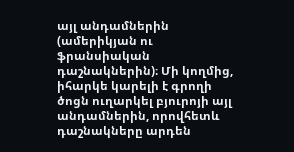այլ անդամներին (ամերիկյան ու ֆրանսիական դաշնակներին)։ Մի կողմից, իհարկե կարելի է գրողի ծոցն ուղարկել բյուրոյի այլ անդամներին, որովհետև դաշնակները արդեն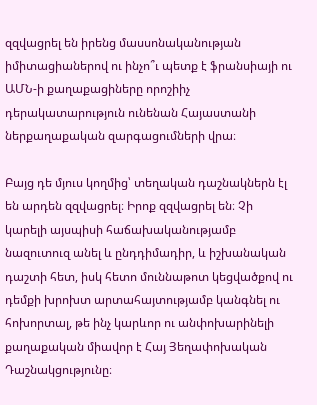զզվացրել են իրենց մասսոնականության իմիտացիաներով ու ինչո՞ւ պետք է ֆրանսիայի ու ԱՄՆ-ի քաղաքացիները որոշիիչ դերակատարություն ունենան Հայաստանի ներքաղաքական զարգացումների վրա։

Բայց դե մյուս կողմից՝ տեղական դաշնակներն էլ են արդեն զզվացրել։ Իրոք զզվացրել են։ Չի կարելի այսպիսի հաճախականությամբ նազուտուզ անել և ընդդիմադիր, և իշխանական դաշտի հետ, իսկ հետո մուննաթոտ կեցվածքով ու դեմքի խրոխտ արտահայտությամբ կանգնել ու հոխորտալ, թե ինչ կարևոր ու անփոխարինելի քաղաքական միավոր է Հայ Յեղափոխական Դաշնակցությունը։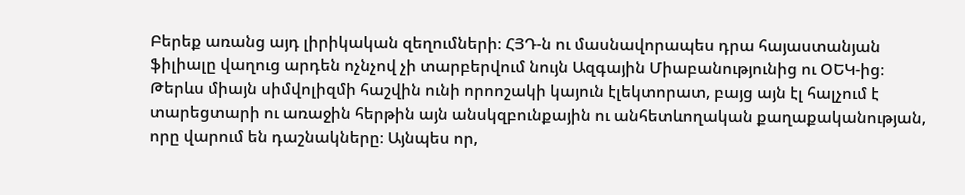Բերեք առանց այդ լիրիկական զեղումների։ ՀՅԴ-ն ու մասնավորապես դրա հայաստանյան ֆիլիալը վաղուց արդեն ոչնչով չի տարբերվում նույն Ազգային Միաբանությունից ու ՕԵԿ-ից։ Թերևս միայն սիմվոլիզմի հաշվին ունի որոոշակի կայուն էլեկտորատ, բայց այն էլ հալչում է տարեցտարի ու առաջին հերթին այն անսկզբունքային ու անհետևողական քաղաքականության, որը վարում են դաշնակները։ Այնպես որ,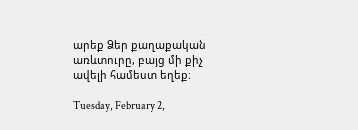արեք Ձեր քաղաքական առևտուրը, բայց մի քիչ ավելի համեստ եղեք։

Tuesday, February 2,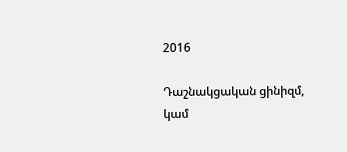2016

Դաշնակցական ցինիզմ, կամ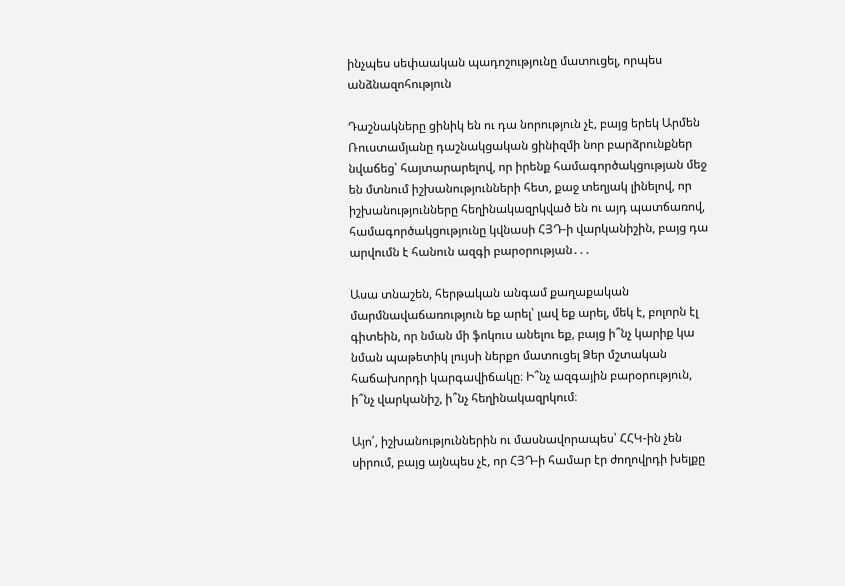ինչպես սեփաական պադոշությունը մատուցել, որպես անձնազոհություն

Դաշնակները ցինիկ են ու դա նորություն չէ, բայց երեկ Արմեն Ռուստամյանը դաշնակցական ցինիզմի նոր բարձրունքներ նվաճեց՝ հայտարարելով, որ իրենք համագործակցության մեջ են մտնում իշխանությունների հետ, քաջ տեղյակ լինելով, որ իշխանությունները հեղինակազրկված են ու այդ պատճառով, համագործակցությունը կվնասի ՀՅԴ-ի վարկանիշին, բայց դա արվումն է հանուն ազգի բարօրության․․․

Ասա տնաշեն, հերթական անգամ քաղաքական մարմնավաճառություն եք արել՝ լավ եք արել, մեկ է, բոլորն էլ գիտեին, որ նման մի ֆոկուս անելու եք, բայց ի՞նչ կարիք կա նման պաթետիկ լույսի ներքո մատուցել Ձեր մշտական հաճախորդի կարգավիճակը։ Ի՞նչ ազգային բարօրություն, ի՞նչ վարկանիշ, ի՞նչ հեղինակազրկում։

Այո՛, իշխանություններին ու մասնավորապես՝ ՀՀԿ-ին չեն սիրում, բայց այնպես չէ, որ ՀՅԴ-ի համար էր ժողովրդի խելքը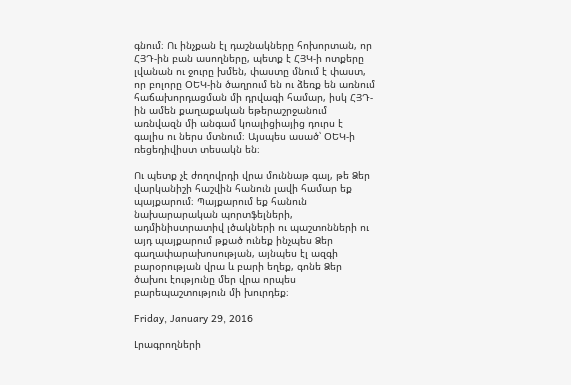գնում։ Ու ինչքան էլ դաշնակները հոխորտան, որ ՀՅԴ-ին բան ասողները, պետք է ՀՅԿ-ի ոտքերը լվանան ու ջուրը խմեն, փաստը մնում է փաստ, որ բոլորը ՕԵԿ-ին ծաղրում են ու ձեռք են առնում հաճախորդացման մի դրվագի համար, իսկ ՀՅԴ-ին ամեն քաղաքական եթերաշրջանում առնվազն մի անգամ կոալիցիայից դուրս է գալիս ու ներս մտնում։ Այսպես ասած՝ ՕԵԿ-ի ռեցեդիվիստ տեսակն են։

Ու պետք չէ ժողովրդի վրա մուննաթ գալ, թե Ձեր վարկանիշի հաշվին հանուն լավի համար եք պայքարում։ Պայքարում եք հանուն նախարարական պորտֆելների, ադմինիստրատիվ լծակների ու պաշտոնների ու այդ պայքարում թքած ունեք ինչպես Ձեր գաղափարախոսության, այնպես էլ ազգի բարօրության վրա և բարի եղեք, գոնե Ձեր ծախու էությունը մեր վրա որպես բարեպաշտություն մի խուրդեք։

Friday, January 29, 2016

Լրագրողների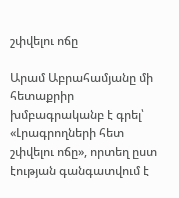շփվելու ոճը

Արամ Աբրահամյանը մի հետաքրիր խմբագրականբ է գրել՝ «Լրագրողների հետ շփվելու ոճը», որտեղ ըստ էության գանգատվում է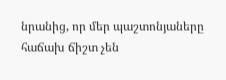նրանից, որ մեր պաշտոնյաները հաճախ ճիշտ չեն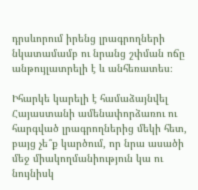դրսևորում իրենց լրագրողների նկատամամբ ու նրանց շփման ոճը անթույլատրելի է և անհեռատես։

Իհարկե կարելի է համաձայնվել Հայաստանի ամենափորձառու ու հարգված լրագրողներից մեկի հետ, բայց չե՞ք կարծում, որ նրա ասածի մեջ միակողմանիություն կա ու նույնիսկ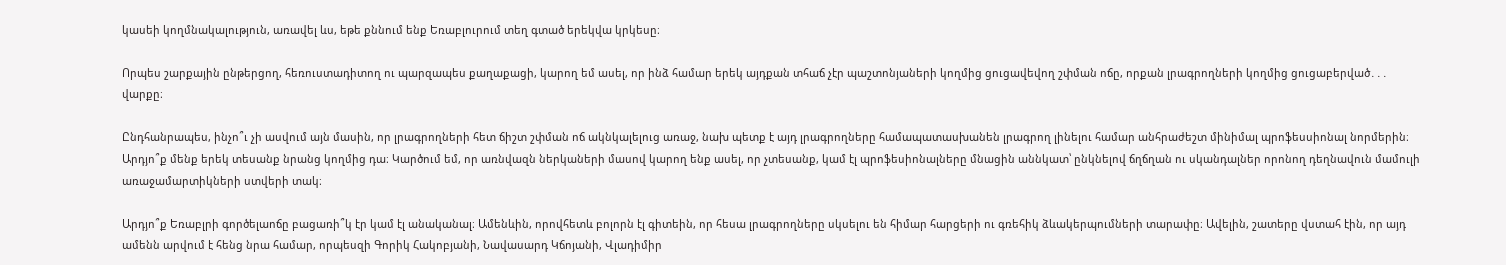կասեի կողմնակալություն, առավել ևս, եթե քննում ենք Եռաբլուրում տեղ գտած երեկվա կրկեսը։

Որպես շարքային ընթերցող, հեռուստադիտող ու պարզապես քաղաքացի, կարող եմ ասել, որ ինձ համար երեկ այդքան տհաճ չէր պաշտոնյաների կողմից ցուցավեվող շփման ոճը, որքան լրագրողների կողմից ցուցաբերված․․․ վարքը։

Ընդհանրապես, ինչո՞ւ չի ասվում այն մասին, որ լրագրողների հետ ճիշտ շփման ոճ ակնկալելուց առաջ, նախ պետք է այդ լրագրողները համապատասխանեն լրագրող լինելու համար անհրաժեշտ մինիմալ պրոֆեսսիոնալ նորմերին։ Արդյո՞ք մենք երեկ տեսանք նրանց կողմից դա։ Կարծում եմ, որ առնվազն ներկաների մասով կարող ենք ասել, որ չտեսանք, կամ էլ պրոֆեսիոնալները մնացին աննկատ՝ ընկնելով ճղճղան ու սկանդալներ որոնող դեղնավուն մամուլի առաջամարտիկների ստվերի տակ։

Արդյո՞ք Եռաբլրի գործելաոճը բացառի՞կ էր կամ էլ անականալ։ Ամենևին, որովհետև բոլորն էլ գիտեին, որ հեսա լրագրողները սկսելու են հիմար հարցերի ու գռեհիկ ձևակերպումների տարափը։ Ավելին, շատերը վստահ էին, որ այդ ամենն արվում է հենց նրա համար, որպեսզի Գորիկ Հակոբյանի, Նավասարդ Կճոյանի, Վլադիմիր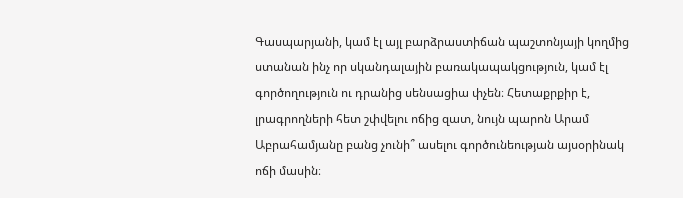Գասպարյանի, կամ էլ այլ բարձրաստիճան պաշտոնյայի կողմից ստանան ինչ որ սկանդալային բառակապակցություն, կամ էլ գործողություն ու դրանից սենսացիա փչեն։ Հետաքրքիր է, լրագրողների հետ շփվելու ոճից զատ, նույն պարոն Արամ Աբրահամյանը բանց չունի՞ ասելու գործունեության այսօրինակ ոճի մասին։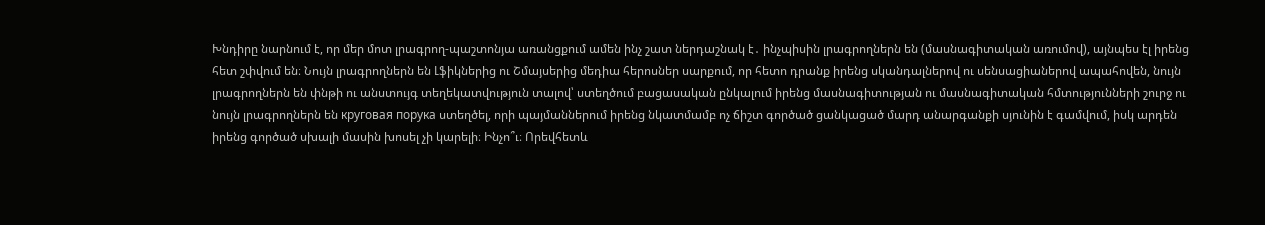Խնդիրը նարնում է, որ մեր մոտ լրագրող-պաշտոնյա առանցքում ամեն ինչ շատ ներդաշնակ է․ ինչպիսին լրագրողներն են (մասնագիտական առումով), այնպես էլ իրենց հետ շփվում են։ Նույն լրագրողներն են Լֆիկներից ու Շմայսերից մեդիա հերոսներ սարքում, որ հետո դրանք իրենց սկանդալներով ու սենսացիաներով ապահովեն, նույն լրագրողներն են փնթի ու անստույգ տեղեկատվություն տալով՝ ստեղծում բացասական ընկալում իրենց մասնագիտության ու մասնագիտական հմտությունների շուրջ ու նույն լրագրողներն են круговая порука ստեղծել, որի պայմաններում իրենց նկատմամբ ոչ ճիշտ գործած ցանկացած մարդ անարգանքի սյունին է գամվում, իսկ արդեն իրենց գործած սխալի մասին խոսել չի կարելի։ Ինչո՞ւ։ Որեվհետև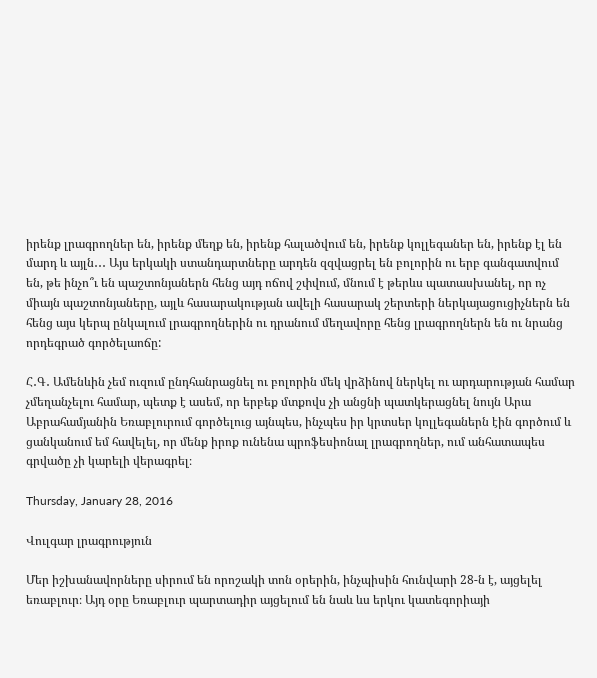իրենք լրագրողներ են, իրենք մեղք են, իրենք հալածվում են, իրենք կոլլեգաներ են, իրենք էլ են մարդ և այլն․․․ Այս երկակի ստանդարտները արդեն զզվացրել են բոլորին ու երբ գանգատվում են, թե ինչո՞ւ են պաշտոնյաներն հենց այդ ոճով շփվում, մնում է թերևս պատասխանել, որ ոչ միայն պաշտոնյաները, այլև հասարակության ավելի հասարակ շերտերի ներկայացուցիչներն են հենց այս կերպ ընկալում լրագրողներին ու դրանում մեղավորը հենց լրագրողներն են ու նրանց որդեգրած գործելաոճը:

Հ․Գ․ Ամենևին չեմ ուզում ընդհանրացնել ու բոլորին մեկ վրձինով ներկել ու արդարության համար չմեղանչելու համար, պետք է ասեմ, որ երբեք մտքովս չի անցնի պատկերացնել նույն Արա Աբրահամյանին Եռաբլուրում գործելուց այնպես, ինչպես իր կրտսեր կոլլեգաներն էին գործում և ցանկանում եմ հավելել, որ մենք իրոք ունենա պրոֆեսիոնալ լրագրողներ, ում անհատապես գրվածը չի կարելի վերագրել։

Thursday, January 28, 2016

Վուլգար լրագրություն

Մեր իշխանավորները սիրում են որոշակի տոն օրերին, ինչպիսին հունվարի 28-ն է, այցելել եռաբլուր։ Այդ օրը Եռաբլուր պարտադիր այցելում են նաև ևս երկու կատեգորիայի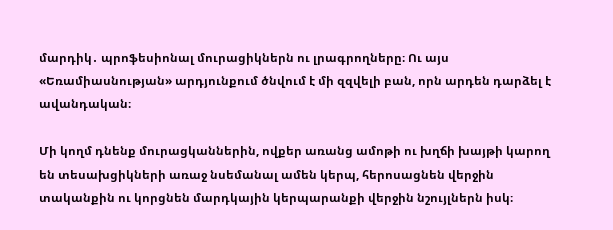մարդիկ․ պրոֆեսիոնալ մուրացիկներն ու լրագրողները։ Ու այս «Եռամիասնության» արդյունքում ծնվում է մի զզվելի բան, որն արդեն դարձել է ավանդական։

Մի կողմ դնենք մուրացկաններին, ովքեր առանց ամոթի ու խղճի խայթի կարող են տեսախցիկների առաջ նսեմանալ ամեն կերպ, հերոսացնեն վերջին տականքին ու կորցնեն մարդկային կերպարանքի վերջին նշույլներն իսկ։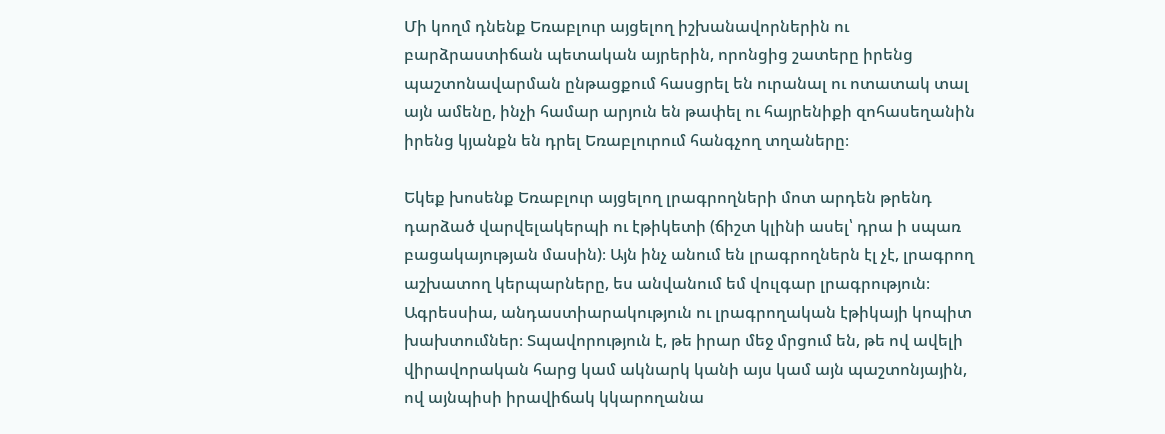Մի կողմ դնենք Եռաբլուր այցելող իշխանավորներին ու բարձրաստիճան պետական այրերին, որոնցից շատերը իրենց պաշտոնավարման ընթացքում հասցրել են ուրանալ ու ոտատակ տալ այն ամենը, ինչի համար արյուն են թափել ու հայրենիքի զոհասեղանին իրենց կյանքն են դրել Եռաբլուրում հանգչող տղաները։

Եկեք խոսենք Եռաբլուր այցելող լրագրողների մոտ արդեն թրենդ դարձած վարվելակերպի ու էթիկետի (ճիշտ կլինի ասել՝ դրա ի սպառ բացակայության մասին)։ Այն ինչ անում են լրագրողներն էլ չէ, լրագրող աշխատող կերպարները, ես անվանում եմ վուլգար լրագրություն։ Ագրեսսիա, անդաստիարակություն ու լրագրողական էթիկայի կոպիտ խախտումներ։ Տպավորություն է, թե իրար մեջ մրցում են, թե ով ավելի վիրավորական հարց կամ ակնարկ կանի այս կամ այն պաշտոնյային, ով այնպիսի իրավիճակ կկարողանա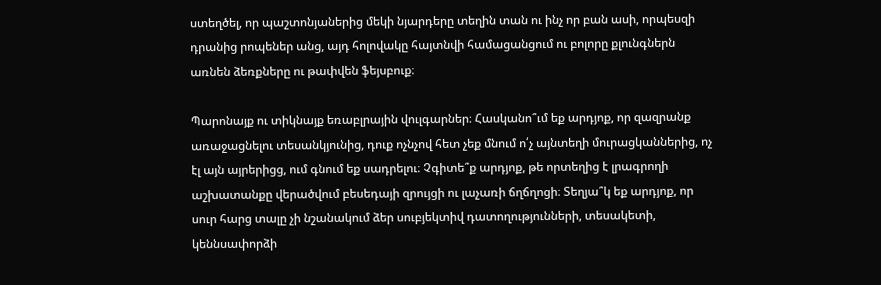ստեղծել, որ պաշտոնյաներից մեկի նյարդերը տեղին տան ու ինչ որ բան ասի, որպեսզի դրանից րոպեներ անց, այդ հոլովակը հայտնվի համացանցում ու բոլորը քլունգներն առնեն ձեռքները ու թափվեն ֆեյսբուք։

Պարոնայք ու տիկնայք եռաբլրային վուլգարներ։ Հասկանո՞ւմ եք արդյոք, որ զազրանք առաջացնելու տեսանկյունից, դուք ոչնչով հետ չեք մնում ո՛չ այնտեղի մուրացկաններից, ոչ էլ այն այրերիցց, ում գնում եք սադրելու։ Չգիտե՞ք արդյոք, թե որտեղից է լրագրողի աշխատանքը վերածվում բեսեդայի զրույցի ու լաչառի ճղճղոցի։ Տեղյա՞կ եք արդյոք, որ սուր հարց տալը չի նշանակում ձեր սուբյեկտիվ դատողությունների, տեսակետի, կեննսափորձի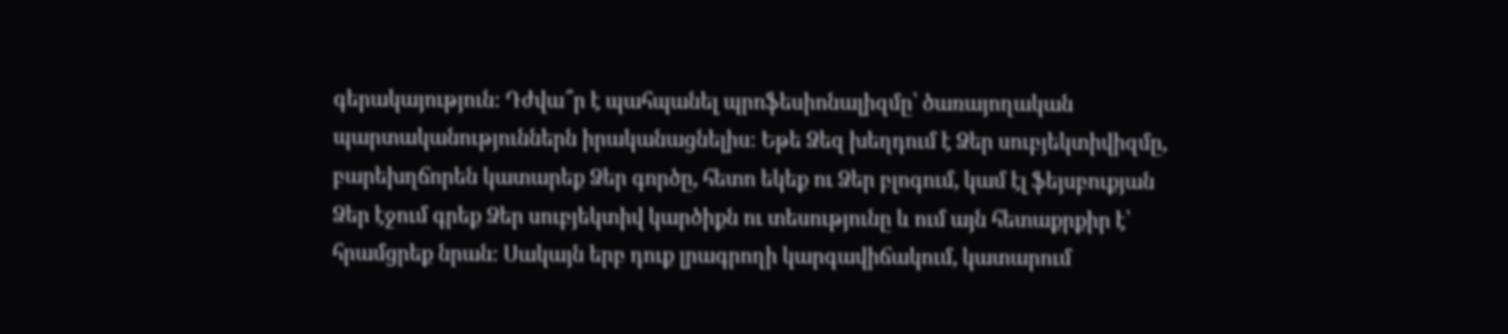գերակայություն։ Դժվա՞ր է պահպանել պրոֆեսիոնալիզմը՝ ծառայողական պարտականություններն իրականացնելիս։ Եթե Ձեզ խեղդում է Ձեր սուբյեկտիվիզմը, բարեխղճորեն կատարեք Ձեր գործը, հետո եկեք ու Ձեր բլոգում, կամ էլ ֆեյսբուքյան Ձեր էջում գրեք Ձեր սուբյեկտիվ կարծիքն ու տեսությունը և ում այն հետաքրքիր է՝ հրամցրեք նրան։ Սակայն երբ դուք լրագրողի կարգավիճակում, կատարում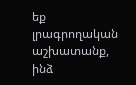եք լրագրողական աշխատանք, ինձ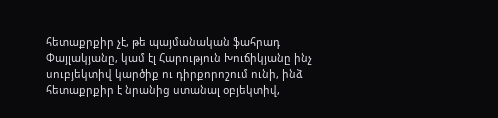հետաքրքիր չէ, թե պայմանական ֆահրադ Փայլակյանը, կամ էլ Հարություն Խուճիկյանը ինչ սուբյեկտիվ կարծիք ու դիրքորոշում ունի, ինձ հետաքրքիր է նրանից ստանալ օբյեկտիվ,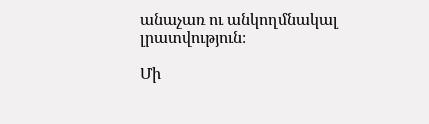անաչառ ու անկողմնակալ լրատվություն։

Մի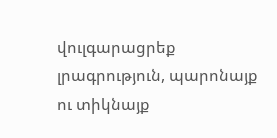վուլգարացրեք լրագրություն, պարոնայք ու տիկնայք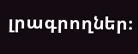լրագրողներ։